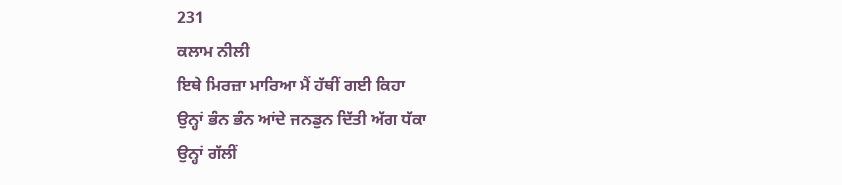231
ਕਲਾਮ ਨੀਲੀ
ਇਥੇ ਮਿਰਜ਼ਾ ਮਾਰਿਆ ਮੈਂ ਹੱਥੀਂ ਗਈ ਕਿਹਾ
ਉਨ੍ਹਾਂ ਭੰਨ ਭੰਨ ਆਂਦੇ ਜਨਡੁਨ ਦਿੱਤੀ ਅੱਗ ਧੱਕਾ
ਉਨ੍ਹਾਂ ਗੱਲੀਂ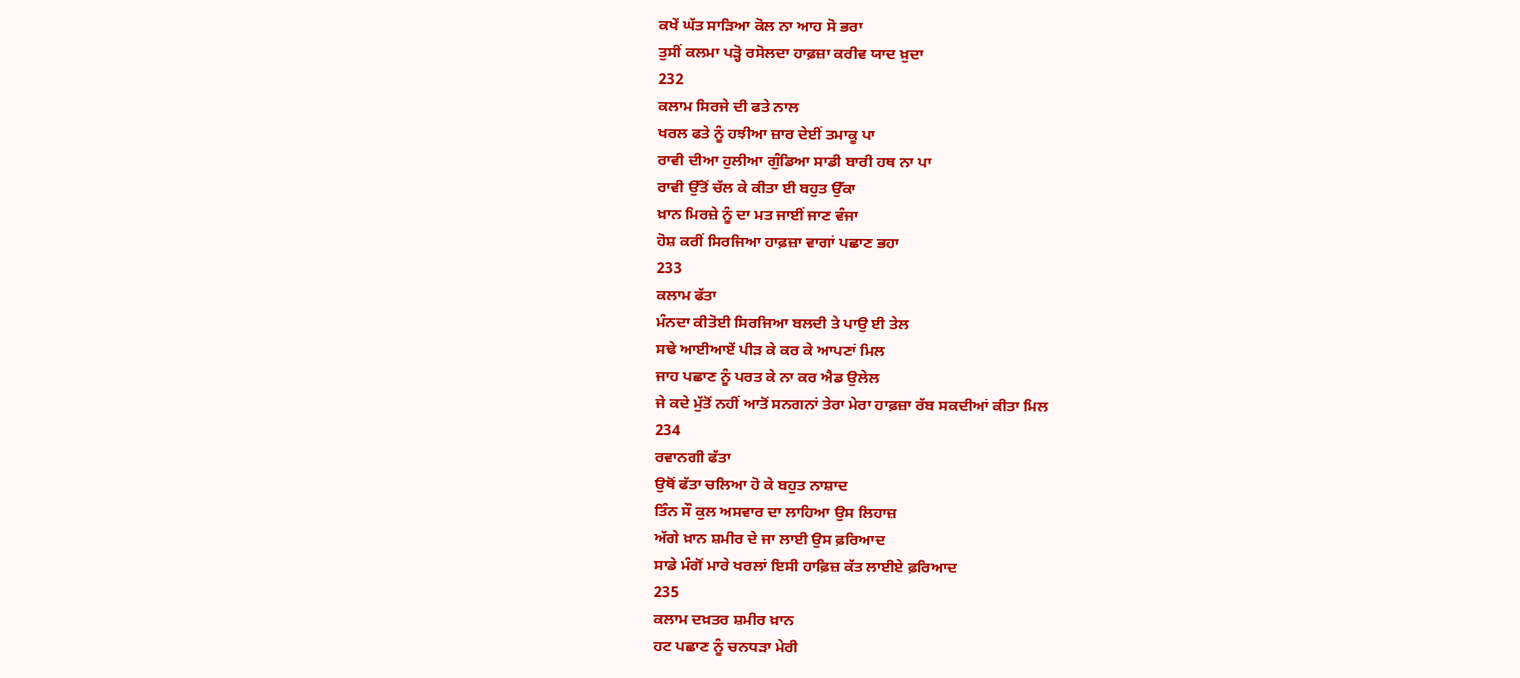ਕਖੇਂ ਘੱਤ ਸਾੜਿਆ ਕੋਲ ਨਾ ਆਹ ਸੋ ਭਰਾ
ਤੁਸੀਂ ਕਲਮਾ ਪੜ੍ਹੋ ਰਸੋਲਦਾ ਹਾਫ਼ਜ਼ਾ ਕਰੀਵ ਯਾਦ ਖ਼ੁਦਾ
232
ਕਲਾਮ ਸਿਰਜੇ ਦੀ ਫਤੇ ਨਾਲ
ਖਰਲ ਫਤੇ ਨੂੰ ਹਝੀਆ ਜ਼ਾਰ ਦੇਈਂ ਤਮਾਕੂ ਪਾ
ਰਾਵੀ ਦੀਆ ਹੁਲੀਆ ਗੁੰਡਿਆ ਸਾਡੀ ਬਾਰੀ ਹਥ ਨਾ ਪਾ
ਰਾਵੀ ਉੱਤੋਂ ਚੱਲ ਕੇ ਕੀਤਾ ਈ ਬਹੁਤ ਉੱਕਾ
ਖ਼ਾਨ ਮਿਰਜ਼ੇ ਨੂੰ ਦਾ ਮਤ ਜਾਈਂ ਜਾਣ ਵੰਜਾ
ਹੋਸ਼ ਕਰੀਂ ਸਿਰਜਿਆ ਹਾਫ਼ਜ਼ਾ ਵਾਗਾਂ ਪਛਾਣ ਭਹਾ
233
ਕਲਾਮ ਫੱਤਾ
ਮੰਨਦਾ ਕੀਤੋਈ ਸਿਰਜਿਆ ਬਲਦੀ ਤੇ ਪਾਉ ਈ ਤੇਲ
ਸਢੇ ਆਈਆਏਂ ਪੀੜ ਕੇ ਕਰ ਕੇ ਆਪਣਾਂ ਮਿਲ
ਜਾਹ ਪਛਾਣ ਨੂੰ ਪਰਤ ਕੇ ਨਾ ਕਰ ਐਡ ਉਲੇਲ
ਜੇ ਕਦੇ ਮੁੱਤੋਂ ਨਹੀਂ ਆਤੋਂ ਸਨਗਨਾਂ ਤੇਰਾ ਮੇਰਾ ਹਾਫ਼ਜ਼ਾ ਰੱਬ ਸਕਦੀਆਂ ਕੀਤਾ ਮਿਲ
234
ਰਵਾਨਗੀ ਫੱਤਾ
ਉਥੋਂ ਫੱਤਾ ਚਲਿਆ ਹੋ ਕੇ ਬਹੁਤ ਨਾਸ਼ਾਦ
ਤਿੰਨ ਸੌ ਕੁਲ ਅਸਵਾਰ ਦਾ ਲਾਹਿਆ ਉਸ ਲਿਹਾਜ਼
ਅੱਗੇ ਖ਼ਾਨ ਸ਼ਮੀਰ ਦੇ ਜਾ ਲਾਈ ਉਸ ਫ਼ਰਿਆਦ
ਸਾਡੇ ਮੰਗੋਂ ਮਾਰੇ ਖਰਲਾਂ ਇਸੀ ਹਾਫ਼ਿਜ਼ ਕੱਤ ਲਾਈਏ ਫ਼ਰਿਆਦ
235
ਕਲਾਮ ਦਖ਼ਤਰ ਸ਼ਮੀਰ ਖ਼ਾਨ
ਹਟ ਪਛਾਣ ਨੂੰ ਚਨਧੜਾ ਮੇਰੀ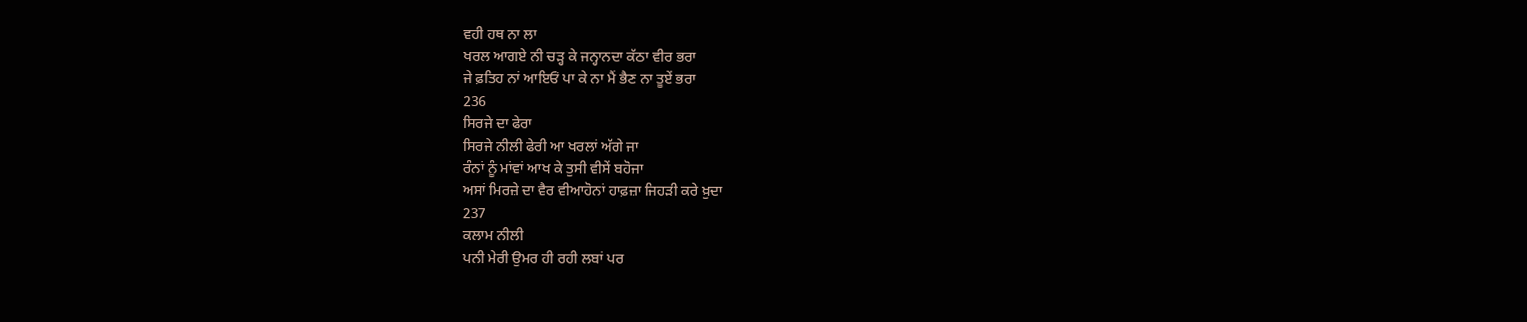ਵਹੀ ਹਥ ਨਾ ਲਾ
ਖਰਲ ਆਗਏ ਨੀ ਚੜ੍ਹ ਕੇ ਜਨ੍ਹਾਨਦਾ ਕੱਠਾ ਵੀਰ ਭਰਾ
ਜੇ ਫ਼ਤਿਹ ਨਾਂ ਆਇਓਂ ਪਾ ਕੇ ਨਾ ਮੈਂ ਭੈਣ ਨਾ ਤੂਏਂ ਭਰਾ
236
ਸਿਰਜੇ ਦਾ ਫੇਰਾ
ਸਿਰਜੇ ਨੀਲੀ ਫੇਰੀ ਆ ਖਰਲਾਂ ਅੱਗੇ ਜਾ
ਰੰਨਾਂ ਨੂੰ ਮਾਂਵਾਂ ਆਖ ਕੇ ਤੁਸੀ ਵੀਸੇਂ ਬਹੋਜਾ
ਅਸਾਂ ਮਿਰਜ਼ੇ ਦਾ ਵੈਰ ਵੀਆਹੋਨਾਂ ਹਾਫ਼ਜ਼ਾ ਜਿਹੜੀ ਕਰੇ ਖ਼ੁਦਾ
237
ਕਲਾਮ ਨੀਲੀ
ਪਨੀ ਮੇਰੀ ਉਮਰ ਹੀ ਰਹੀ ਲਬਾਂ ਪਰ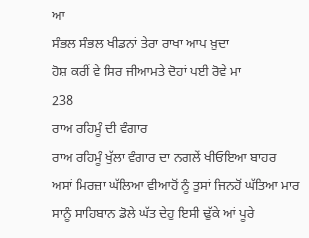ਆ
ਸੰਭਲ ਸੰਭਲ ਖੀਡਨਾਂ ਤੇਰਾ ਰਾਖਾ ਆਪ ਖ਼ੁਦਾ
ਹੋਸ਼ ਕਰੀਂ ਵੇ ਸਿਰ ਜੀਆਮਤੇ ਦੋਹਾਂ ਪਈ ਰੋਵੇ ਮਾ
238
ਰਾਅ ਰਹਿਮੂੰ ਦੀ ਵੰਗਾਰ
ਰਾਅ ਰਹਿਮੂੰ ਖੁੱਲਾ ਵੰਗਾਰ ਦਾ ਨਗਲੇਂ ਖੀਓਇਆ ਬਾਹਰ
ਅਸਾਂ ਮਿਰਜ਼ਾ ਘੱਲਿਆ ਵੀਆਹੋਂ ਨੂੰ ਤੁਸਾਂ ਜਿਨਹੋਂ ਘੱਤਿਆ ਮਾਰ
ਸਾਨੂੰ ਸਾਹਿਬਾਨ ਡੋਲੇ ਘੱਤ ਦੇਹੁ ਇਸੀ ਢੁੱਕੇ ਆਂ ਪੂਰੇ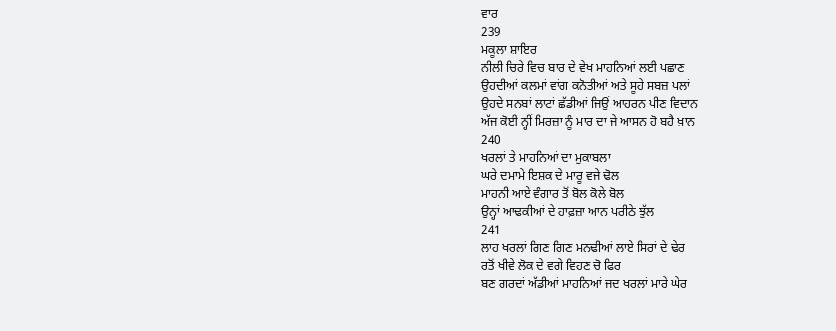ਵਾਰ
239
ਮਕੂਲਾ ਸ਼ਾਇਰ
ਨੀਲੀ ਚਿਰੇ ਵਿਚ ਬਾਰ ਦੇ ਵੇਖ ਮਾਹਨਿਆਂ ਲਈ ਪਛਾਣ
ਉਹਦੀਆਂ ਕਲਮਾਂ ਵਾਂਗ ਕਨੋਤੀਆਂ ਅਤੇ ਸੂਹੇ ਸਬਜ਼ ਪਲਾਂ
ਉਹਦੇ ਸਨਬਾਂ ਲਾਟਾਂ ਛੱਡੀਆਂ ਜਿਉਂ ਆਹਰਨ ਪੀਣ ਵਿਦਾਨ
ਅੱਜ ਕੋਈ ਨ੍ਹੀਂ ਮਿਰਜ਼ਾ ਨੂੰ ਮਾਰ ਦਾ ਜੇ ਆਸਨ ਹੋ ਬਹੈ ਖ਼ਾਨ
240
ਖਰਲਾਂ ਤੇ ਮਾਹਨਿਆਂ ਦਾ ਮੁਕਾਬਲਾ
ਘਰੇ ਦਮਾਮੇ ਇਸ਼ਕ ਦੇ ਮਾਰੂ ਵਜੇ ਢੋਲ
ਮਾਹਨੀ ਆਏ ਵੰਗਾਰ ਤੋਂ ਬੋਲ ਕੋਲੇ ਬੋਲ
ਉਨ੍ਹਾਂ ਆਢਕੀਆਂ ਦੇ ਹਾਫ਼ਜ਼ਾ ਆਨ ਪਰੀਠੇ ਝੁੱਲ
241
ਲਾਹ ਖਰਲਾਂ ਗਿਣ ਗਿਣ ਮਨਢੀਆਂ ਲਾਏ ਸਿਰਾਂ ਦੇ ਢੇਰ
ਰਤੋਂ ਖੀਵੇ ਲੋਕ ਦੇ ਵਗੇ ਵਿਹਣ ਚੋ ਫਿਰ
ਬਣ ਗਰਦਾਂ ਅੱਡੀਆਂ ਮਾਹਨਿਆਂ ਜਦ ਖਰਲਾਂ ਮਾਰੇ ਘੇਰ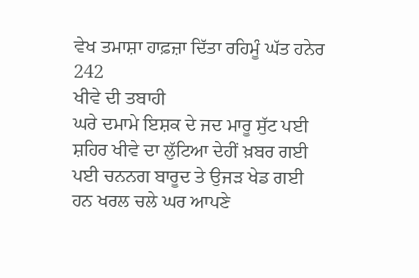ਵੇਖ ਤਮਾਸ਼ਾ ਹਾਫ਼ਜ਼ਾ ਦਿੱਤਾ ਰਹਿਮੂੰ ਘੱਤ ਹਨੇਰ
242
ਖੀਵੇ ਦੀ ਤਬਾਹੀ
ਘਰੇ ਦਮਾਮੇ ਇਸ਼ਕ ਦੇ ਜਦ ਮਾਰੂ ਸੁੱਟ ਪਈ
ਸ਼ਹਿਰ ਖੀਵੇ ਦਾ ਲੁੱਟਿਆ ਦੇਹੀਂ ਖ਼ਬਰ ਗਈ
ਪਈ ਚਨਨਗ ਬਾਰੂਦ ਤੇ ਉਜੜ ਖੇਡ ਗਈ
ਹਨ ਖਰਲ ਚਲੇ ਘਰ ਆਪਣੇ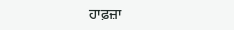ਹਾਫ਼ਜ਼ਾ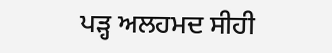ਪੜ੍ਹ ਅਲਹਮਦ ਸੀਹੀ